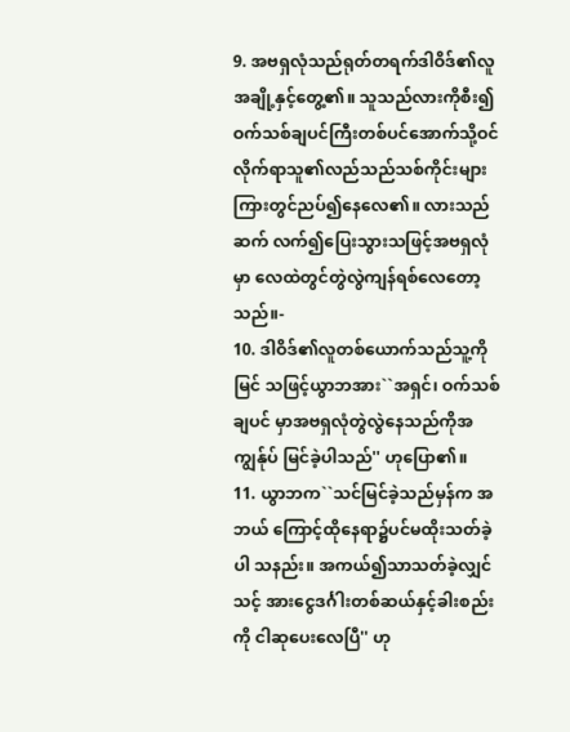9. အဗရှလုံသည်ရုတ်တရက်ဒါဝိဒ်၏လူ အချို့နှင့်တွေ့၏။ သူသည်လားကိုစီး၍ ဝက်သစ်ချပင်ကြီးတစ်ပင်အောက်သို့ဝင် လိုက်ရာသူ၏လည်သည်သစ်ကိုင်းများ ကြားတွင်ညပ်၍နေလေ၏။ လားသည်ဆက် လက်၍ပြေးသွားသဖြင့်အဗရှလုံမှာ လေထဲတွင်တွဲလွဲကျန်ရစ်လေတော့သည်။-
10. ဒါဝိဒ်၏လူတစ်ယောက်သည်သူ့ကိုမြင် သဖြင့်ယွာဘအား``အရှင်၊ ဝက်သစ်ချပင် မှာအဗရှလုံတွဲလွဲနေသည်ကိုအကျွန်ုပ် မြင်ခဲ့ပါသည်'' ဟုပြော၏။
11. ယွာဘက``သင်မြင်ခဲ့သည်မှန်က အဘယ် ကြောင့်ထိုနေရာ၌ပင်မထိုးသတ်ခဲ့ပါ သနည်း။ အကယ်၍သာသတ်ခဲ့လျှင်သင့် အားငွေဒင်္ဂါးတစ်ဆယ်နှင့်ခါးစည်းကို ငါဆုပေးလေပြီ'' ဟု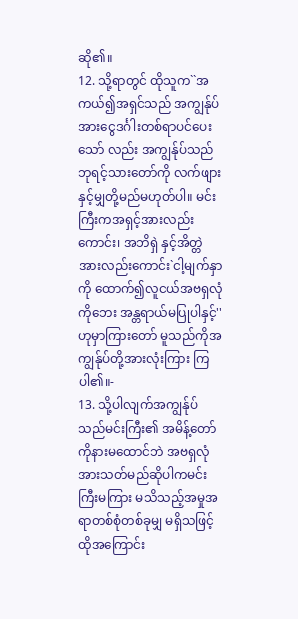ဆို၏။
12. သို့ရာတွင် ထိုသူက``အကယ်၍အရှင်သည် အကျွန်ုပ်အားငွေဒင်္ဂါးတစ်ရာပင်ပေးသော် လည်း အကျွန်ုပ်သည်ဘုရင့်သားတော်ကို လက်ဖျားနှင့်မျှတို့မည်မဟုတ်ပါ။ မင်း ကြီးကအရှင့်အားလည်းကောင်း၊ အဘိရှဲ နှင့်အိတ္တဲအားလည်းကောင်း`ငါ့မျက်နှာကို ထောက်၍လူငယ်အဗရှလုံကိုဘေး အန္တရာယ်မပြုပါနှင့်'' ဟုမှာကြားတော် မူသည်ကိုအကျွန်ုပ်တို့အားလုံးကြား ကြပါ၏။-
13. သို့ပါလျက်အကျွန်ုပ်သည်မင်းကြီး၏ အမိန့်တော်ကိုနားမထောင်ဘဲ အဗရှလုံ အားသတ်မည်ဆိုပါကမင်းကြီးမကြား မသိသည့်အမှုအရာတစ်စုံတစ်ခုမျှ မရှိသဖြင့် ထိုအကြောင်း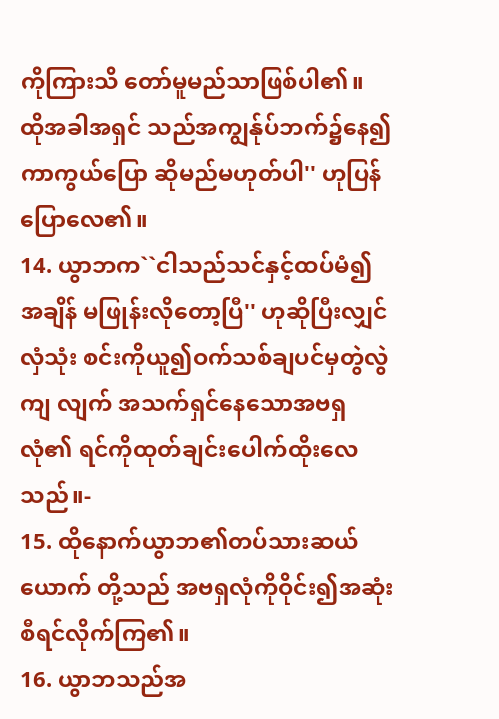ကိုကြားသိ တော်မူမည်သာဖြစ်ပါ၏။ ထိုအခါအရှင် သည်အကျွန်ုပ်ဘက်၌နေ၍ကာကွယ်ပြော ဆိုမည်မဟုတ်ပါ'' ဟုပြန်ပြောလေ၏။
14. ယွာဘက``ငါသည်သင်နှင့်ထပ်မံ၍အချိန် မဖြုန်းလိုတော့ပြီ'' ဟုဆိုပြီးလျှင်လှံသုံး စင်းကိုယူ၍ဝက်သစ်ချပင်မှတွဲလွဲကျ လျက် အသက်ရှင်နေသောအဗရှလုံ၏ ရင်ကိုထုတ်ချင်းပေါက်ထိုးလေသည်။-
15. ထိုနောက်ယွာဘ၏တပ်သားဆယ်ယောက် တို့သည် အဗရှလုံကိုဝိုင်း၍အဆုံး စီရင်လိုက်ကြ၏။
16. ယွာဘသည်အ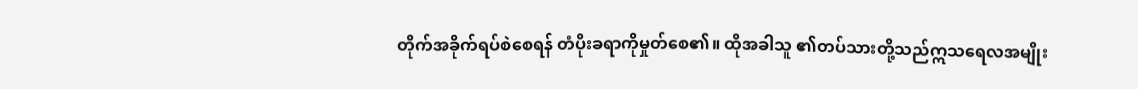တိုက်အခိုက်ရပ်စဲစေရန် တံပိုးခရာကိုမှုတ်စေ၏။ ထိုအခါသူ ၏တပ်သားတို့သည်ဣသရေလအမျိုး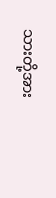သားတို့အား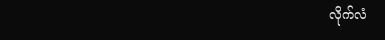လိုက်လံ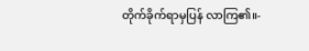တိုက်ခိုက်ရာမှပြန် လာကြ၏။-